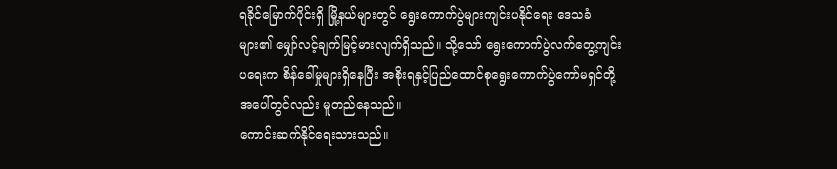ရခိုင်မြောက်ပိုင်းရှိ မြို့နယ်များတွင် ရွေးကောက်ပွဲများကျင်းပနိုင်ရေး ဒေသခံများ၏ မျှော်လင့်ချက်မြင့်မားလျက်ရှိသည်။ သို့သော် ရွေးကောက်ပွဲလက်တွေ့ကျင်းပရေးက စိန်ခေါ်မှုများရှိနေပြီး အစိုးရနှင့်ပြည်ထောင်စုရွေးကောက်ပွဲကော်မရှင်တို့အပေါ်တွင်လည်း မူတည်နေသည်။
ကောင်းဆက်နိုင်ရေးသားသည်။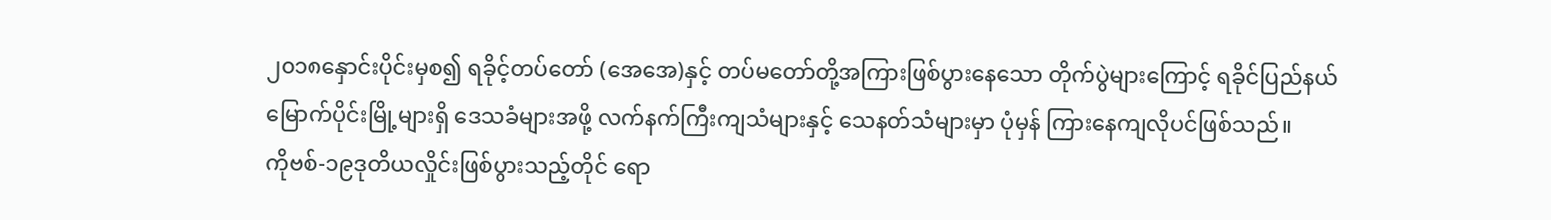၂၀၁၈နှောင်းပိုင်းမှစ၍ ရခိုင့်တပ်တော် (အေအေ)နှင့် တပ်မတော်တို့အကြားဖြစ်ပွားနေသော တိုက်ပွဲများကြောင့် ရခိုင်ပြည်နယ်မြောက်ပိုင်းမြို့များရှိ ဒေသခံများအဖို့ လက်နက်ကြီးကျသံများနှင့် သေနတ်သံများမှာ ပုံမှန် ကြားနေကျလိုပင်ဖြစ်သည်။
ကိုဗစ်-၁၉ဒုတိယလှိုင်းဖြစ်ပွားသည့်တိုင် ရော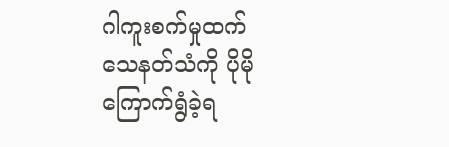ဂါကူးစက်မှုထက် သေနတ်သံကို ပိုမိုကြောက်ရွံခဲ့ရ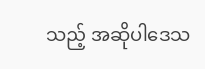သည့် အဆိုပါဒေသ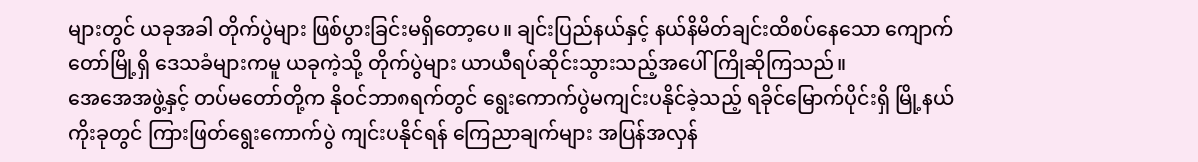များတွင် ယခုအခါ တိုက်ပွဲများ ဖြစ်ပွားခြင်းမရှိတော့ပေ။ ချင်းပြည်နယ်နှင့် နယ်နိမိတ်ချင်းထိစပ်နေသော ကျောက်တော်မြို့ရှိ ဒေသခံများကမူ ယခုကဲ့သို့ တိုက်ပွဲများ ယာယီရပ်ဆိုင်းသွားသည့်အပေါ် ကြိုဆိုကြသည်။
အေအေအဖွဲ့နှင့် တပ်မတော်တို့က နိုဝင်ဘာ၈ရက်တွင် ရွေးကောက်ပွဲမကျင်းပနိုင်ခဲ့သည့် ရခိုင်မြောက်ပိုင်းရှိ မြို့နယ်ကိုးခုတွင် ကြားဖြတ်ရွေးကောက်ပွဲ ကျင်းပနိုင်ရန် ကြေညာချက်များ အပြန်အလှန်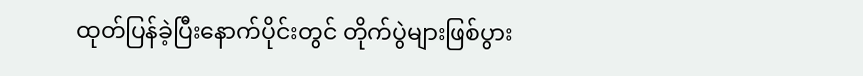ထုတ်ပြန်ခဲ့ပြီးနောက်ပိုင်းတွင် တိုက်ပွဲများဖြစ်ပွား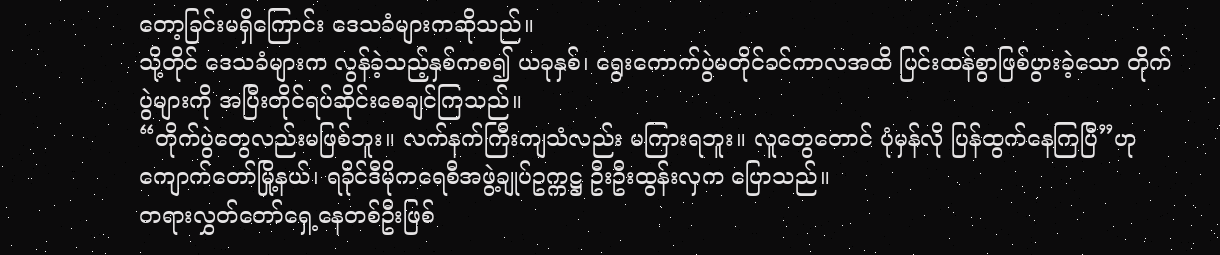တော့ခြင်းမရှိကြောင်း ဒေသခံများကဆိုသည်။
သို့တိုင် ဒေသခံများက လွန်ခဲ့သည့်နှစ်ကစ၍ ယခုနှစ်၊ ရွေးကောက်ပွဲမတိုင်ခင်ကာလအထိ ပြင်းထန်စွာဖြစ်ပွားခဲ့သော တိုက်ပွဲများကို အပြီးတိုင်ရပ်ဆိုင်းစေချင်ကြသည်။
“တိုက်ပွဲတွေလည်းမဖြစ်ဘူး။ လက်နက်ကြီးကျသံလည်း မကြားရဘူး။ လူတွေတောင် ပုံမှန်လို ပြန်ထွက်နေကြပြီ”ဟု ကျောက်တော်မြို့နယ်၊ ရခိုင်ဒီမိုကရေစီအဖွဲ့ချုပ်ဥက္ကဋ္ဌ ဦးဦးထွန်းလှက ပြောသည်။
တရားလွှတ်တော်ရှေ့နေတစ်ဦးဖြစ်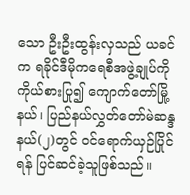သော ဦးဦးထွန်းလှသည် ယခင်က ရခိုင်ဒီမိုကရေစီအဖွဲ့ချုပ်ကို ကိုယ်စားပြု၍ ကျောက်တော်မြို့နယ်၊ ပြည်နယ်လွှတ်တော်မဲဆန္ဒနယ်(၂)တွင် ဝင်ရောက်ယှဉ်ပြိုင်ရန် ပြင်ဆင်ခဲ့သူဖြစ်သည်။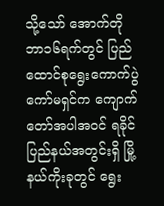သို့သော် အောက်တိုဘာ၁၆ရက်တွင် ပြည်ထောင်စုရွေးကောက်ပွဲကော်မရှင်က ကျောက်တော်အပါအဝင် ရခိုင်ပြည်နယ်အတွင်းရှိ မြို့နယ်ကိုးခုတွင် ရွေး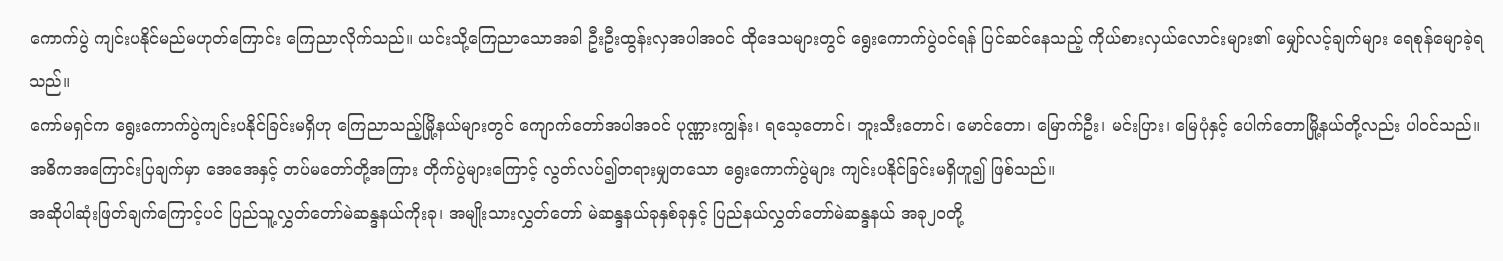ကောက်ပွဲ ကျင်းပနိုင်မည်မဟုတ်ကြောင်း ကြေညာလိုက်သည်။ ယင်းသို့ကြေညာသောအခါ ဦးဦးထွန်းလှအပါအဝင် ထိုဒေသများတွင် ရွေးကောက်ပွဲဝင်ရန် ပြင်ဆင်နေသည့် ကိုယ်စားလှယ်လောင်းများ၏ မျှော်လင့်ချက်များ ရေစုန်မျောခဲ့ရသည်။
ကော်မရှင်က ရွေးကောက်ပွဲကျင်းပနိုင်ခြင်းမရှိဟု ကြေညာသည့်မြို့နယ်များတွင် ကျောက်တော်အပါအဝင် ပုဏ္ဏားကျွန်း၊ ရသေ့တောင်၊ ဘူးသီးတောင်၊ မောင်တော၊ မြောက်ဦး၊ မင်းပြား၊ မြေပုံနှင့် ပေါက်တောမြို့နယ်တို့လည်း ပါဝင်သည်။ အဓိကအကြောင်းပြချက်မှာ အေအေနှင့် တပ်မတော်တို့အကြား တိုက်ပွဲများကြောင့် လွတ်လပ်၍တရားမျှတသော ရွေးကောက်ပွဲများ ကျင်းပနိုင်ခြင်းမရှိဟူ၍ ဖြစ်သည်။
အဆိုပါဆုံးဖြတ်ချက်ကြောင့်ပင် ပြည်သူ့လွှတ်တော်မဲဆန္ဒနယ်ကိုးခု၊ အမျိုးသားလွှတ်တော် မဲဆန္ဒနယ်ခုနှစ်ခုနှင့် ပြည်နယ်လွှတ်တော်မဲဆန္ဒနယ် အခု၂၀တို့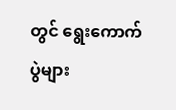တွင် ရွေးကောက်ပွဲများ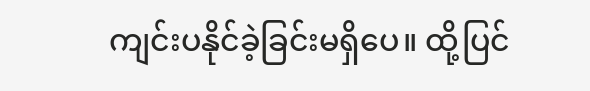ကျင်းပနိုင်ခဲ့ခြင်းမရှိပေ။ ထို့ပြင်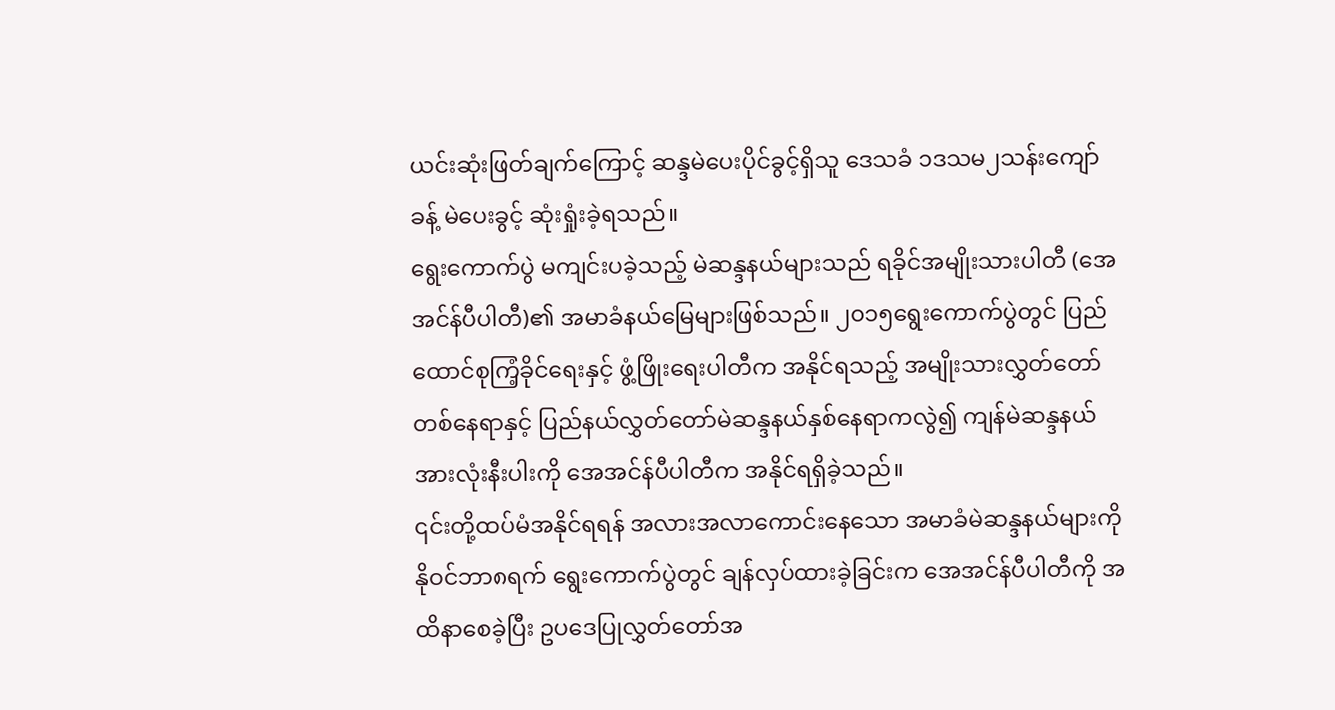ယင်းဆုံးဖြတ်ချက်ကြောင့် ဆန္ဒမဲပေးပိုင်ခွင့်ရှိသူ ဒေသခံ ၁ဒသမ၂သန်းကျော်ခန့် မဲပေးခွင့် ဆုံးရှုံးခဲ့ရသည်။
ရွေးကောက်ပွဲ မကျင်းပခဲ့သည့် မဲဆန္ဒနယ်များသည် ရခိုင်အမျိုးသားပါတီ (အေအင်န်ပီပါတီ)၏ အမာခံနယ်မြေများဖြစ်သည်။ ၂၀၁၅ရွေးကောက်ပွဲတွင် ပြည်ထောင်စုကြံ့ခိုင်ရေးနှင့် ဖွံ့ဖြိုးရေးပါတီက အနိုင်ရသည့် အမျိုးသားလွှတ်တော်တစ်နေရာနှင့် ပြည်နယ်လွှတ်တော်မဲဆန္ဒနယ်နှစ်နေရာကလွဲ၍ ကျန်မဲဆန္ဒနယ်အားလုံးနီးပါးကို အေအင်န်ပီပါတီက အနိုင်ရရှိခဲ့သည်။
၎င်းတို့ထပ်မံအနိုင်ရရန် အလားအလာကောင်းနေသော အမာခံမဲဆန္ဒနယ်များကို နိုဝင်ဘာ၈ရက် ရွေးကောက်ပွဲတွင် ချန်လှပ်ထားခဲ့ခြင်းက အေအင်န်ပီပါတီကို အထိနာစေခဲ့ပြီး ဥပဒေပြုလွှတ်တော်အ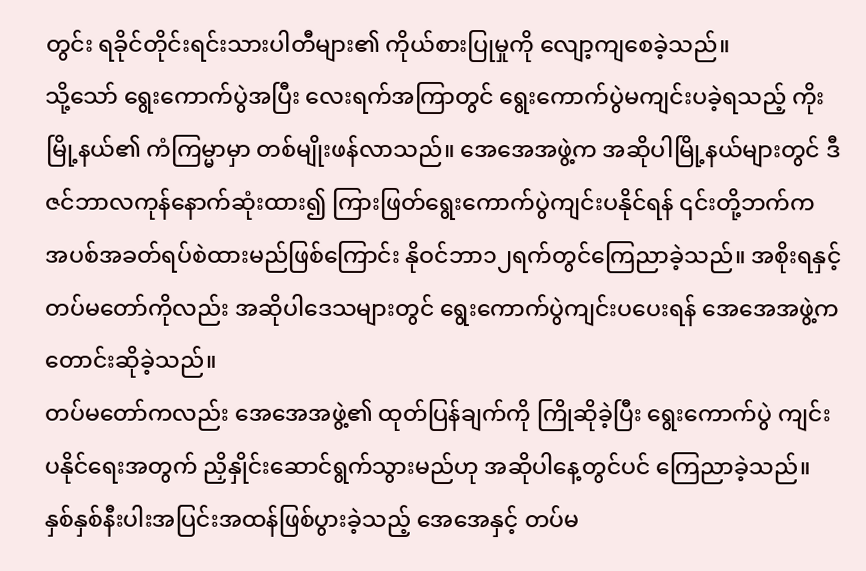တွင်း ရခိုင်တိုင်းရင်းသားပါတီများ၏ ကိုယ်စားပြုမှုကို လျော့ကျစေခဲ့သည်။
သို့သော် ရွေးကောက်ပွဲအပြီး လေးရက်အကြာတွင် ရွေးကောက်ပွဲမကျင်းပခဲ့ရသည့် ကိုးမြို့နယ်၏ ကံကြမ္မာမှာ တစ်မျိုးဖန်လာသည်။ အေအေအဖွဲ့က အဆိုပါမြို့နယ်များတွင် ဒီဇင်ဘာလကုန်နောက်ဆုံးထား၍ ကြားဖြတ်ရွေးကောက်ပွဲကျင်းပနိုင်ရန် ၎င်းတို့ဘက်က အပစ်အခတ်ရပ်စဲထားမည်ဖြစ်ကြောင်း နိုဝင်ဘာ၁၂ရက်တွင်ကြေညာခဲ့သည်။ အစိုးရနှင့် တပ်မတော်ကိုလည်း အဆိုပါဒေသများတွင် ရွေးကောက်ပွဲကျင်းပပေးရန် အေအေအဖွဲ့က တောင်းဆိုခဲ့သည်။
တပ်မတော်ကလည်း အေအေအဖွဲ့၏ ထုတ်ပြန်ချက်ကို ကြိုဆိုခဲ့ပြီး ရွေးကောက်ပွဲ ကျင်းပနိုင်ရေးအတွက် ညှိနှိုင်းဆောင်ရွက်သွားမည်ဟု အဆိုပါနေ့တွင်ပင် ကြေညာခဲ့သည်။
နှစ်နှစ်နီးပါးအပြင်းအထန်ဖြစ်ပွားခဲ့သည့် အေအေနှင့် တပ်မ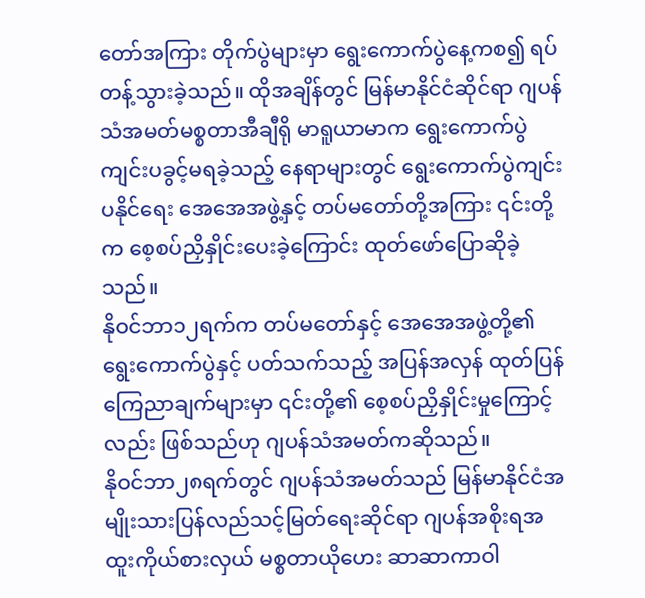တော်အကြား တိုက်ပွဲများမှာ ရွေးကောက်ပွဲနေ့ကစ၍ ရပ်တန့်သွားခဲ့သည်။ ထိုအချိန်တွင် မြန်မာနိုင်ငံဆိုင်ရာ ဂျပန်သံအမတ်မစ္စတာအီချီရို မာရူယာမာက ရွေးကောက်ပွဲကျင်းပခွင့်မရခဲ့သည့် နေရာများတွင် ရွေးကောက်ပွဲကျင်းပနိုင်ရေး အေအေအဖွဲ့နှင့် တပ်မတော်တို့အကြား ၎င်းတို့က စေ့စပ်ညှိနှိုင်းပေးခဲ့ကြောင်း ထုတ်ဖော်ပြောဆိုခဲ့သည်။
နိုဝင်ဘာ၁၂ရက်က တပ်မတော်နှင့် အေအေအဖွဲ့တို့၏ ရွေးကောက်ပွဲနှင့် ပတ်သက်သည့် အပြန်အလှန် ထုတ်ပြန်ကြေညာချက်များမှာ ၎င်းတို့၏ စေ့စပ်ညှိနှိုင်းမှုကြောင့်လည်း ဖြစ်သည်ဟု ဂျပန်သံအမတ်ကဆိုသည်။
နိုဝင်ဘာ၂၈ရက်တွင် ဂျပန်သံအမတ်သည် မြန်မာနိုင်ငံအမျိုးသားပြန်လည်သင့်မြတ်ရေးဆိုင်ရာ ဂျပန်အစိုးရအထူးကိုယ်စားလှယ် မစ္စတာယိုဟေး ဆာဆာကာဝါ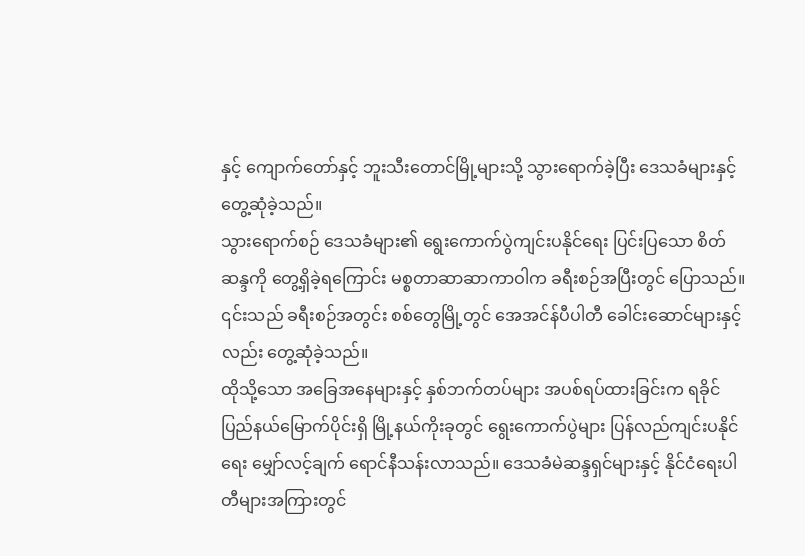နှင့် ကျောက်တော်နှင့် ဘူးသီးတောင်မြို့များသို့ သွားရောက်ခဲ့ပြီး ဒေသခံများနှင့် တွေ့ဆုံခဲ့သည်။
သွားရောက်စဉ် ဒေသခံများ၏ ရွေးကောက်ပွဲကျင်းပနိုင်ရေး ပြင်းပြသော စိတ်ဆန္ဒကို တွေ့ရှိခဲ့ရကြောင်း မစ္စတာဆာဆာကာဝါက ခရီးစဉ်အပြီးတွင် ပြောသည်။ ၎င်းသည် ခရီးစဉ်အတွင်း စစ်တွေမြို့တွင် အေအင်န်ပီပါတီ ခေါင်းဆောင်များနှင့်လည်း တွေ့ဆုံခဲ့သည်။
ထိုသို့သော အခြေအနေများနှင့် နှစ်ဘက်တပ်များ အပစ်ရပ်ထားခြင်းက ရခိုင်ပြည်နယ်မြောက်ပိုင်းရှိ မြို့နယ်ကိုးခုတွင် ရွေးကောက်ပွဲများ ပြန်လည်ကျင်းပနိုင်ရေး မျှော်လင့်ချက် ရောင်နီသန်းလာသည်။ ဒေသခံမဲဆန္ဒရှင်များနှင့် နိုင်ငံရေးပါတီများအကြားတွင်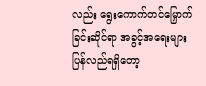လည်း ရွေးကောက်တင်မြှောက်ခြင်းဆိုင်ရာ အခွင့်အရေးများ ပြန်လည်ရရှိတော့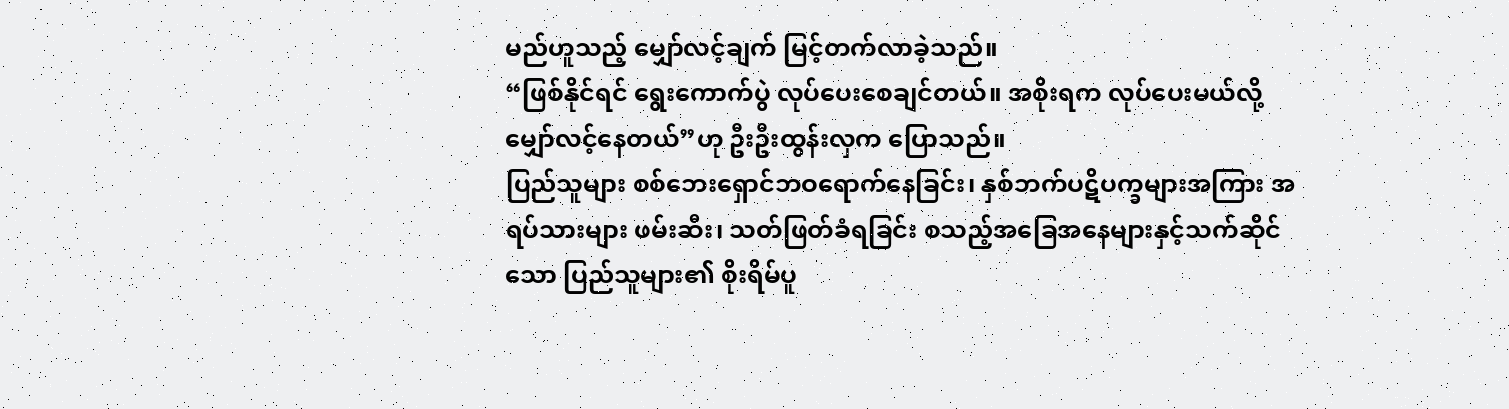မည်ဟူသည့် မျှော်လင့်ချက် မြင့်တက်လာခဲ့သည်။
“ဖြစ်နိုင်ရင် ရွေးကောက်ပွဲ လုပ်ပေးစေချင်တယ်။ အစိုးရက လုပ်ပေးမယ်လို့ မျှော်လင့်နေတယ်”ဟု ဦးဦးထွန်းလှက ပြောသည်။
ပြည်သူများ စစ်ဘေးရှောင်ဘဝရောက်နေခြင်း၊ နှစ်ဘက်ပဋိပက္ခများအကြား အရပ်သားများ ဖမ်းဆီး၊ သတ်ဖြတ်ခံရခြင်း စသည့်အခြေအနေများနှင့်သက်ဆိုင်သော ပြည်သူများ၏ စိုးရိမ်ပူ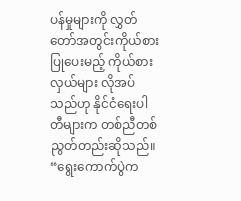ပန်မှုများကို လွှတ်တော်အတွင်းကိုယ်စားပြုပေးမည့် ကိုယ်စားလှယ်များ လိုအပ်သည်ဟု နိုင်ငံရေးပါတီများက တစ်ညီတစ်ညွတ်တည်းဆိုသည်။
“ရွေးကောက်ပွဲက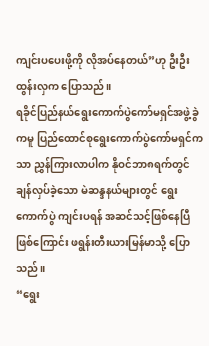ကျင်းပပေးဖို့ကို လိုအပ်နေတယ်”ဟု ဦးဦးထွန်းလှက ပြောသည်။
ရခိုင်ပြည်နယ်ရွေးကောက်ပွဲကော်မရှင်အဖွဲ့ခွဲကမူ ပြည်ထောင်စုရွေးကောက်ပွဲကော်မရှင်ကသာ ညွှန်ကြားလာပါက နိုဝင်ဘာ၈ရက်တွင် ချန်လှပ်ခဲ့သော မဲဆန္ဒနယ်များတွင် ရွေးကောက်ပွဲ ကျင်းပရန် အဆင်သင့်ဖြစ်နေပြီဖြစ်ကြောင်း ဖရွန်းတီးယားမြန်မာသို့ ပြောသည်။
“ရွေး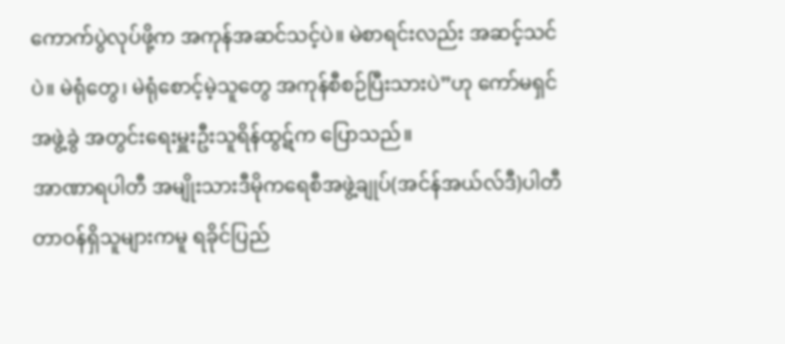ကောက်ပွဲလုပ်ဖို့က အကုန်အဆင်သင့်ပဲ။ မဲစာရင်းလည်း အဆင့်သင်ပဲ။ မဲရုံတွေ၊ မဲရုံစောင့်မဲ့သူတွေ အကုန်စီစဉ်ပြီးသားပဲ”ဟု ကော်မရှင်အဖွဲ့ခွဲ အတွင်းရေးမှူးဦးသူရိန်ထွဋ်က ပြောသည်။
အာဏာရပါတီ အမျိုးသားဒီမိုကရေစီအဖွဲ့ချုပ်(အင်န်အယ်လ်ဒီ)ပါတီတာဝန်ရှိသူများကမူ ရခိုင်ပြည်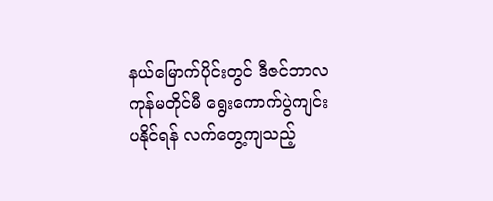နယ်မြောက်ပိုင်းတွင် ဒီဇင်ဘာလကုန်မတိုင်မီ ရွေးကောက်ပွဲကျင်းပနိုင်ရန် လက်တွေ့ကျသည့်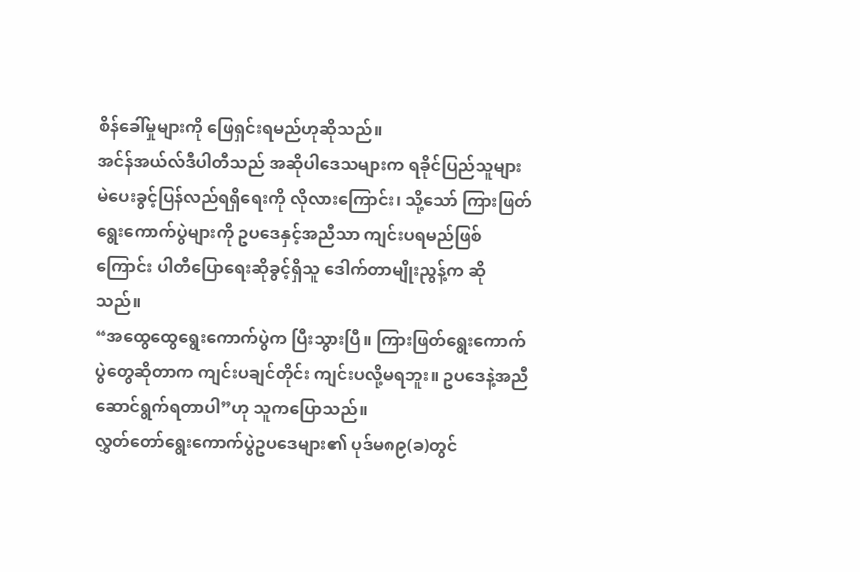စိန်ခေါ်မှုများကို ဖြေရှင်းရမည်ဟုဆိုသည်။
အင်န်အယ်လ်ဒီပါတီသည် အဆိုပါဒေသများက ရခိုင်ပြည်သူများ မဲပေးခွင့်ပြန်လည်ရရှိရေးကို လိုလားကြောင်း၊ သို့သော် ကြားဖြတ်ရွေးကောက်ပွဲများကို ဥပဒေနှင့်အညီသာ ကျင်းပရမည်ဖြစ်ကြောင်း ပါတီပြောရေးဆိုခွင့်ရှိသူ ဒေါက်တာမျိုးညွန့်က ဆိုသည်။
“အထွေထွေရွေးကောက်ပွဲက ပြီးသွားပြီ။ ကြားဖြတ်ရွေးကောက်ပွဲတွေဆိုတာက ကျင်းပချင်တိုင်း ကျင်းပလို့မရဘူး။ ဥပဒေနဲ့အညီ ဆောင်ရွက်ရတာပါ”ဟု သူကပြောသည်။
လွှတ်တော်ရွေးကောက်ပွဲဥပဒေများ၏ ပုဒ်မ၈၉(ခ)တွင်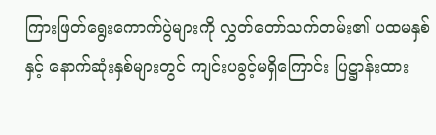ကြားဖြတ်ရွေးကောက်ပွဲများကို လွှတ်တော်သက်တမ်း၏ ပထမနှစ်နှင့် နောက်ဆုံးနှစ်များတွင် ကျင်းပခွင့်မရှိကြောင်း ပြဋ္ဌာန်းထား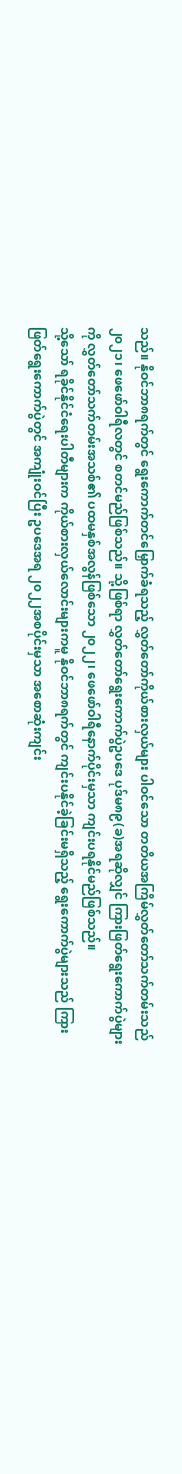သည်။ နိုဝင်ဘာ၈ရက်တွင် ရွေးကောက်တင်မြှောက်ခံရသည့် လွှတ်တော်ကိုယ်စားလှယ်များ ပါဝင်သော တတိယအကြိမ်လွှတ်တော်သက်တမ်းသည် ၂၀၂၁၊ ဖေဖော်ဝါရီလတွင် စတင်မည်ဖြစ်သည်။ သို့ဖြစ်ရာ လွှတ်တော်ရွေးကောက်ပွဲဥပဒေ ပုဒ်မ၈၉(ခ)အရဆိုလျှင် ကြားဖြတ်ရွေးကောက်ပွဲများကို လွှတ်တော်သက်တမ်းအသစ်၏ ပထမနှစ်အလွန်ဖြစ်သော ၂၀၂၂၊ ဖေဖော်ဝါရီနောက်ပိုင်းမှသာ ကျင်းပရနိုင်မည်ဖြစ်သည်။
သို့သော် ရခိုင်နိုင်ငံရေးပါတီများက ကိုယ်စားလှယ်လောင်းများကမူ နိုဝင်ဘာ၈ရက်တွင် ကျင်းပနိုင်ခဲ့ခြင်းမရှိသည့် ရွေးကောက်ပွဲများသည် ကြားဖြတ်ရွေးကောက်ပွဲတွင် အကျုံးဝင်ပြီး ဥပဒေအရ ၂၀၂၂အစပိုင်းမှသာ အစောဆုံးကျင်း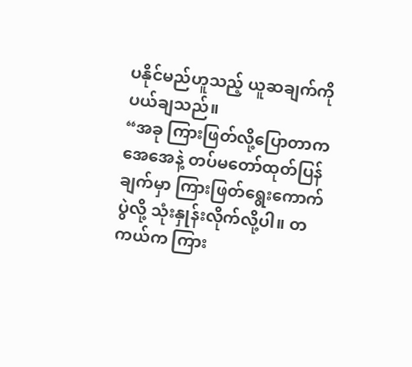ပနိုင်မည်ဟူသည့် ယူဆချက်ကို ပယ်ချသည်။
“အခု ကြားဖြတ်လို့ပြောတာက အေအေနဲ့ တပ်မတော်ထုတ်ပြန်ချက်မှာ ကြားဖြတ်ရွေးကောက်ပွဲလို့ သုံးနှုန်းလိုက်လို့ပါ။ တကယ်က ကြား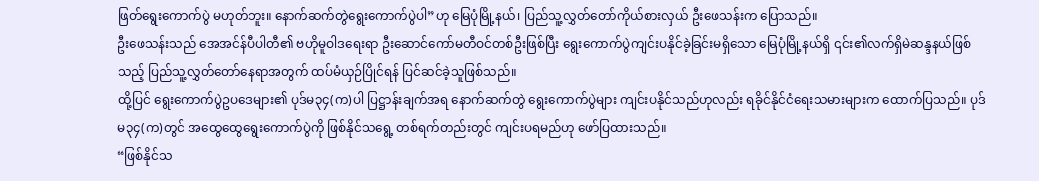ဖြတ်ရွေးကောက်ပွဲ မဟုတ်ဘူး။ နောက်ဆက်တွဲရွေးကောက်ပွဲပါ”ဟု မြေပုံမြို့နယ်၊ ပြည်သူ့လွှတ်တော်ကိုယ်စားလှယ် ဦးဖေသန်းက ပြောသည်။
ဦးဖေသန်းသည် အေအင်န်ပီပါတီ၏ ဗဟိုမူဝါဒရေးရာ ဦးဆောင်ကော်မတီဝင်တစ်ဦးဖြစ်ပြီး ရွေးကောက်ပွဲကျင်းပနိုင်ခဲ့ခြင်းမရှိသော မြေပုံမြို့နယ်ရှိ ၎င်း၏လက်ရှိမဲဆန္ဒနယ်ဖြစ်သည့် ပြည်သူ့လွှတ်တော်နေရာအတွက် ထပ်မံယှဉ်ပြိုင်ရန် ပြင်ဆင်ခဲ့သူဖြစ်သည်။
ထို့ပြင် ရွေးကောက်ပွဲဥပဒေများ၏ ပုဒ်မ၃၄(က)ပါ ပြဋ္ဌာန်းချက်အရ နောက်ဆက်တွဲ ရွေးကောက်ပွဲများ ကျင်းပနိုင်သည်ဟုလည်း ရခိုင်နိုင်ငံရေးသမားများက ထောက်ပြသည်။ ပုဒ်မ၃၄(က)တွင် အထွေထွေရွေးကောက်ပွဲကို ဖြစ်နိုင်သရွေ့ တစ်ရက်တည်းတွင် ကျင်းပရမည်ဟု ဖော်ပြထားသည်။
“ဖြစ်နိုင်သ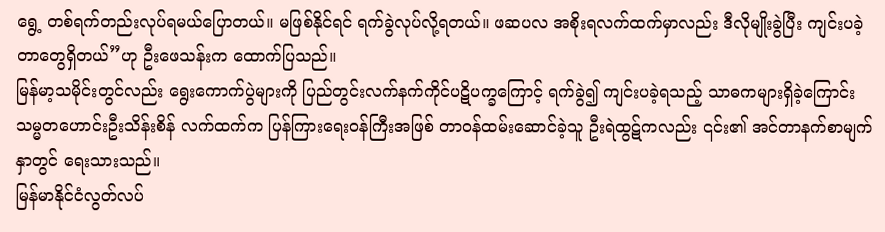ရွေ့ တစ်ရက်တည်းလုပ်ရမယ်ပြောတယ်။ မဖြစ်နိုင်ရင် ရက်ခွဲလုပ်လို့ရတယ်။ ဖဆပလ အစိုးရလက်ထက်မှာလည်း ဒီလိုမျိုးခွဲပြီး ကျင်းပခဲ့တာတွေရှိတယ်”ဟု ဦးဖေသန်းက ထောက်ပြသည်။
မြန်မာ့သမိုင်းတွင်လည်း ရွေးကောက်ပွဲများကို ပြည်တွင်းလက်နက်ကိုင်ပဋိပက္ခကြောင့် ရက်ခွဲ၍ ကျင်းပခဲ့ရသည့် သာဓကများရှိခဲ့ကြောင်း သမ္မတဟောင်းဦးသိန်းစိန် လက်ထက်က ပြန်ကြားရေးဝန်ကြီးအဖြစ် တာဝန်ထမ်းဆောင်ခဲ့သူ ဦးရဲထွဋ်ကလည်း ၎င်း၏ အင်တာနက်စာမျက်နှာတွင် ရေးသားသည်။
မြန်မာနိုင်ငံလွတ်လပ်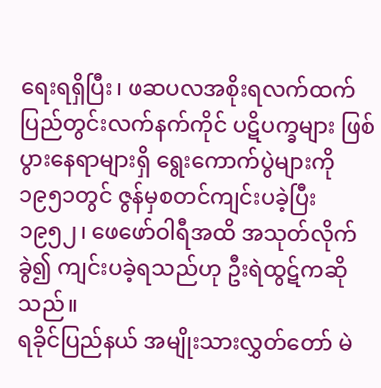ရေးရရှိပြီး၊ ဖဆပလအစိုးရလက်ထက် ပြည်တွင်းလက်နက်ကိုင် ပဋိပက္ခများ ဖြစ်ပွားနေရာများရှိ ရွေးကောက်ပွဲများကို ၁၉၅၁တွင် ဇွန်မှစတင်ကျင်းပခဲ့ပြီး ၁၉၅၂၊ ဖေဖော်ဝါရီအထိ အသုတ်လိုက်ခွဲ၍ ကျင်းပခဲ့ရသည်ဟု ဦးရဲထွဋ်ကဆိုသည်။
ရခိုင်ပြည်နယ် အမျိုးသားလွှတ်တော် မဲ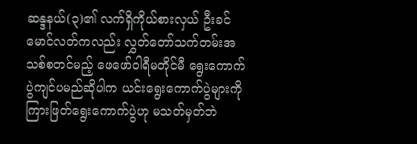ဆန္ဒနယ်(၃)၏ လက်ရှိကိုယ်စားလှယ် ဦးခင်မောင်လတ်ကလည်း လွှတ်တော်သက်တမ်းအသစ်စတင်မည့် ဖေဖော်ဝါရီမတိုင်မီ ရွေးကောက်ပွဲကျင်ပမည်ဆိုပါက ယင်းရွေးကောက်ပွဲများကို ကြားဖြတ်ရွေးကောက်ပွဲဟု မသတ်မှတ်ဘဲ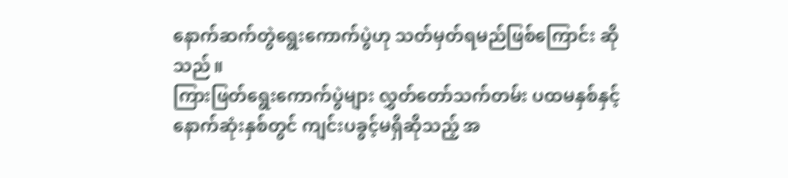နောက်ဆက်တွဲရွေးကောက်ပွဲဟု သတ်မှတ်ရမည်ဖြစ်ကြောင်း ဆိုသည်။
ကြားဖြတ်ရွေးကောက်ပွဲများ လွှတ်တော်သက်တမ်း ပထမနှစ်နှင့် နောက်ဆုံးနှစ်တွင် ကျင်းပခွင့်မရှိဆိုသည့် အ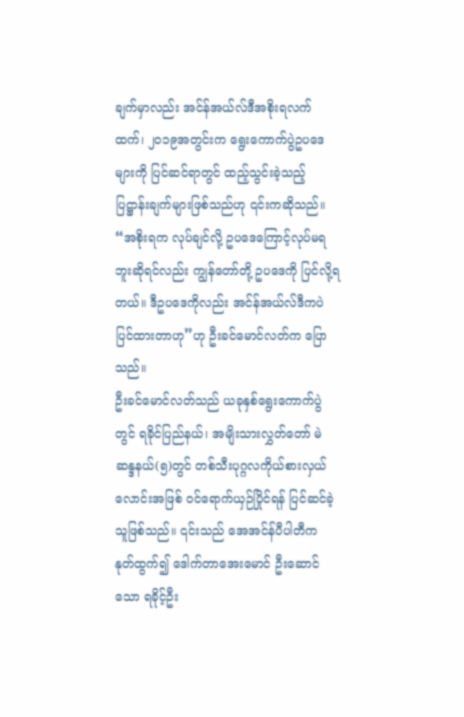ချက်မှာလည်း အင်န်အယ်လ်ဒီအစိုးရလက်ထက်၊ ၂၀၁၉အတွင်းက ရွေးကောက်ပွဲဥပဒေများကို ပြင်ဆင်ရာတွင် ထည့်သွင်းခဲ့သည့် ပြဋ္ဌာန်းချက်များဖြစ်သည်ဟု ၎င်းကဆိုသည်။
“အစိုးရက လုပ်ချင်လို့ ဥပဒေကြောင့်လုပ်မရဘူးဆိုရင်လည်း ကျွန်တော်တို့ ဥပဒေကို ပြင်လို့ရတယ်။ ဒီဥပဒေကိုလည်း အင်န်အယ်လ်ဒီကပဲ ပြင်ထားတာဟု”ဟု ဦးခင်မောင်လတ်က ပြောသည်။
ဦးခင်မောင်လတ်သည် ယခုနှစ်ရွေးကောက်ပွဲတွင် ရခိုင်ပြည်နယ်၊ အမျိးသားလွှတ်တော် မဲဆန္ဒနယ်(၅)တွင် တစ်သီးပုဂ္ဂလကိုယ်စားလှယ်လောင်းအဖြစ် ဝင်ရောက်ယှဉ်ပြိုင်ရန် ပြင်ဆင်ခဲ့သူဖြစ်သည်။ ၎င်းသည် အေအင်န်ပီပါတီက နုတ်ထွက်၍ ဒေါက်တာအေးမောင် ဦးဆောင်သော ရခိုင့်ဦး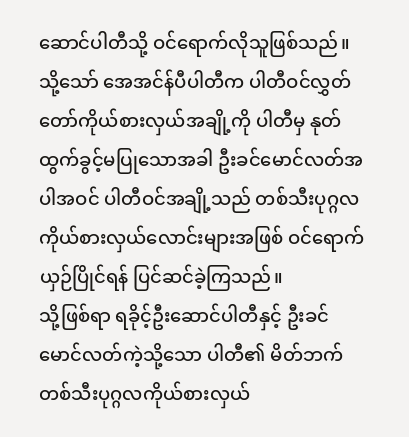ဆောင်ပါတီသို့ ဝင်ရောက်လိုသူဖြစ်သည်။ သို့သော် အေအင်န်ပီပါတီက ပါတီဝင်လွှတ်တော်ကိုယ်စားလှယ်အချို့ကို ပါတီမှ နုတ်ထွက်ခွင့်မပြုသောအခါ ဦးခင်မောင်လတ်အပါအဝင် ပါတီဝင်အချို့သည် တစ်သီးပုဂ္ဂလ ကိုယ်စားလှယ်လောင်းများအဖြစ် ဝင်ရောက်ယှဉ်ပြိုင်ရန် ပြင်ဆင်ခဲ့ကြသည်။
သို့ဖြစ်ရာ ရခိုင့်ဦးဆောင်ပါတီနှင့် ဦးခင်မောင်လတ်ကဲ့သို့သော ပါတီ၏ မိတ်ဘက် တစ်သီးပုဂ္ဂလကိုယ်စားလှယ်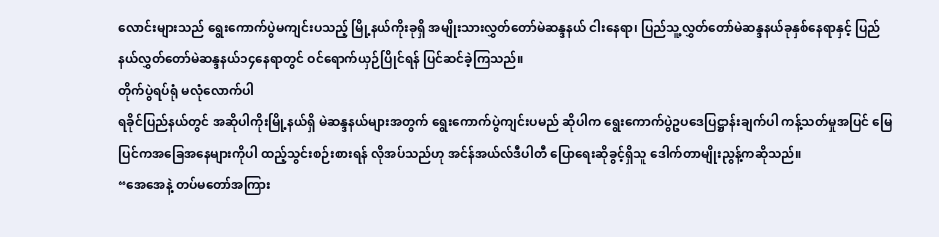လောင်းများသည် ရွေးကောက်ပွဲမကျင်းပသည့် မြို့နယ်ကိုးခုရှိ အမျိုးသားလွှတ်တော်မဲဆန္ဒနယ် ငါးနေရာ၊ ပြည်သူ့လွှတ်တော်မဲဆန္ဒနယ်ခုနှစ်နေရာနှင့် ပြည်နယ်လွှတ်တော်မဲဆန္ဒနယ်၁၄နေရာတွင် ဝင်ရောက်ယှဉ်ပြိုင်ရန် ပြင်ဆင်ခဲ့ကြသည်။
တိုက်ပွဲရပ်ရုံ မလုံလောက်ပါ
ရခိုင်ပြည်နယ်တွင် အဆိုပါကိုးမြို့နယ်ရှိ မဲဆန္ဒနယ်များအတွက် ရွေးကောက်ပွဲကျင်းပမည် ဆိုပါက ရွေးကောက်ပွဲဥပဒေပြဋ္ဌာန်းချက်ပါ ကန့်သတ်မှုအပြင် မြေပြင်ကအခြေအနေများကိုပါ ထည့်သွင်းစဉ်းစားရန် လိုအပ်သည်ဟု အင်န်အယ်လ်ဒီပါတီ ပြောရေးဆိုခွင့်ရှိသူ ဒေါက်တာမျိုးညွန့်ကဆိုသည်။
“အေအေနဲ့ တပ်မတော်အကြား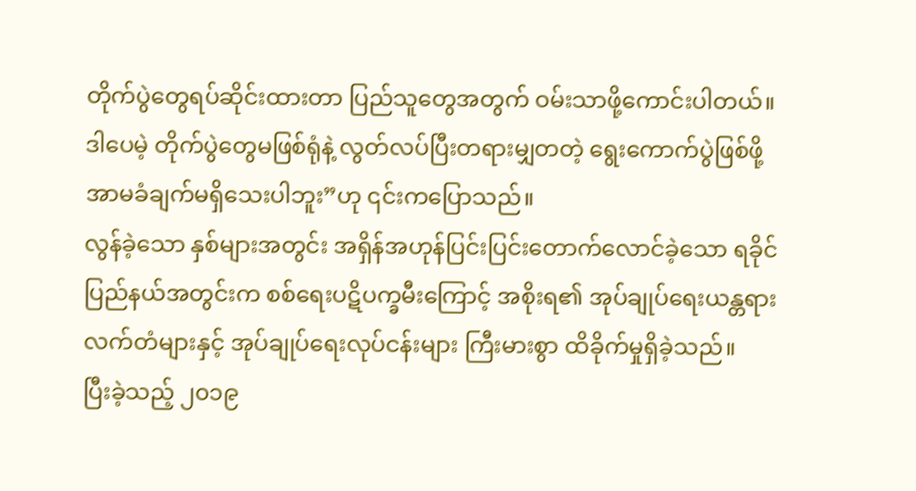တိုက်ပွဲတွေရပ်ဆိုင်းထားတာ ပြည်သူတွေအတွက် ဝမ်းသာဖို့ကောင်းပါတယ်။ ဒါပေမဲ့ တိုက်ပွဲတွေမဖြစ်ရုံနဲ့ လွတ်လပ်ပြီးတရားမျှတတဲ့ ရွေးကောက်ပွဲဖြစ်ဖို့ အာမခံချက်မရှိသေးပါဘူး”ဟု ၎င်းကပြောသည်။
လွန်ခဲ့သော နှစ်များအတွင်း အရှိန်အဟုန်ပြင်းပြင်းတောက်လောင်ခဲ့သော ရခိုင်ပြည်နယ်အတွင်းက စစ်ရေးပဋိပက္ခမီးကြောင့် အစိုးရ၏ အုပ်ချုပ်ရေးယန္တရားလက်တံများနှင့် အုပ်ချုပ်ရေးလုပ်ငန်းများ ကြီးမားစွာ ထိခိုက်မှုရှိခဲ့သည်။
ပြီးခဲ့သည့် ၂၀၁၉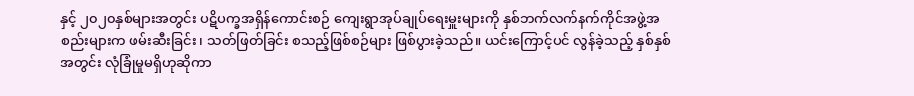နှင့် ၂၀၂၀နှစ်များအတွင်း ပဋိပက္ခအရှိန်ကောင်းစဉ် ကျေးရွာအုပ်ချုပ်ရေးမှူးများကို နှစ်ဘက်လက်နက်ကိုင်အဖွဲ့အစည်းများက ဖမ်းဆီးခြင်း၊ သတ်ဖြတ်ခြင်း စသည့်ဖြစ်စဉ်များ ဖြစ်ပွားခဲ့သည်။ ယင်းကြောင့်ပင် လွန်ခဲ့သည့် နှစ်နှစ်အတွင်း လုံခြုံမှုမရှိဟုဆိုကာ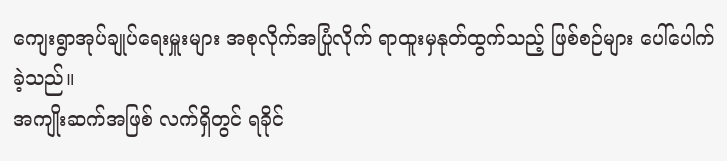ကျေးရွာအုပ်ချုပ်ရေးမှူးများ အစုလိုက်အပြုံလိုက် ရာထူးမှနုတ်ထွက်သည့် ဖြစ်စဉ်များ ပေါ်ပေါက်ခဲ့သည်။
အကျိုးဆက်အဖြစ် လက်ရှိတွင် ရခိုင်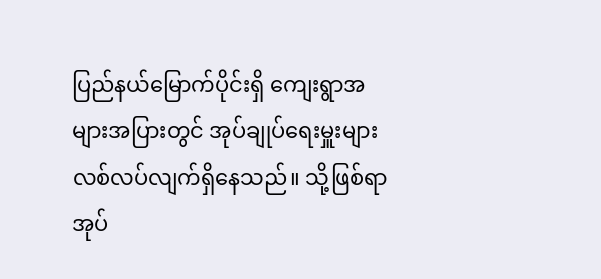ပြည်နယ်မြောက်ပိုင်းရှိ ကျေးရွာအများအပြားတွင် အုပ်ချုပ်ရေးမှူးများ လစ်လပ်လျက်ရှိနေသည်။ သို့ဖြစ်ရာ အုပ်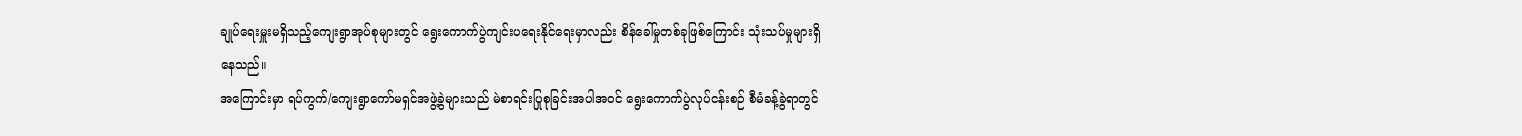ချုပ်ရေးမှူးမရှိသည့်ကျေးရွာအုပ်စုများတွင် ရွေးကောက်ပွဲကျင်းပရေးနိုင်ရေးမှာလည်း စိန်ခေါ်မှုတစ်ခုဖြစ်ကြောင်း သုံးသပ်မှုများရှိနေသည်။
အကြောင်းမှာ ရပ်ကွက်/ကျေးရွာကော်မရှင်အဖွဲ့ခွဲများသည် မဲစာရင်းပြုစုခြင်းအပါအဝင် ရွေးကောက်ပွဲလုပ်ငန်းစဉ် စီမံခန့်ခွဲရာတွင်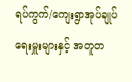ရပ်ကွက်/ကျေးရွာအုပ်ချုပ်ရေးမှူးများနှင့် အတူတ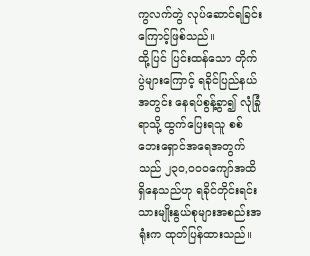ကွလက်တွဲ လုပ်ဆောင်ရခြင်းကြောင့်ဖြစ်သည်။
ထို့ပြင် ပြင်းထန်သော တိုက်ပွဲများကြောင့် ရခိုင်ပြည်နယ်အတွင်း နေရပ်စွန့်ခွာ၍ လုံခြုံရာသို့ ထွက်ပြေးရသူ စစ်ဘေးရှောင်အရေအတွက်သည် ၂၃၀,၀၀၀ကျော်အထိ ရှိနေသည်ဟု ရခိုင်တိုင်းရင်းသားမျိုးနွယ်စုများအစည်းအရုံးက ထုတ်ပြန်ထားသည်။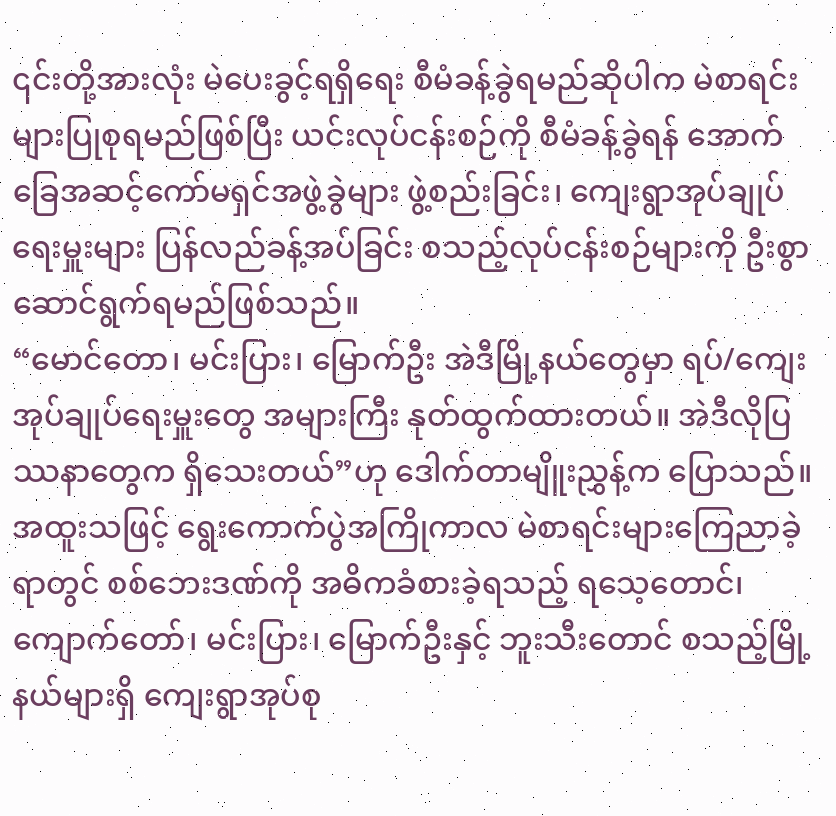၎င်းတို့အားလုံး မဲပေးခွင့်ရရှိရေး စီမံခန့်ခွဲရမည်ဆိုပါက မဲစာရင်းများပြုစုရမည်ဖြစ်ပြီး ယင်းလုပ်ငန်းစဉ်ကို စီမံခန့်ခွဲရန် အောက်ခြေအဆင့်ကော်မရှင်အဖွဲ့ခွဲများ ဖွဲ့စည်းခြင်း၊ ကျေးရွာအုပ်ချုပ်ရေးမှူးများ ပြန်လည်ခန့်အပ်ခြင်း စသည့်လုပ်ငန်းစဉ်များကို ဦးစွာဆောင်ရွက်ရမည်ဖြစ်သည်။
“မောင်တော၊ မင်းပြား၊ မြောက်ဦး အဲဒီမြို့နယ်တွေမှာ ရပ်/ကျေးအုပ်ချုပ်ရေးမှူးတွေ အများကြီး နုတ်ထွက်ထားတယ်။ အဲဒီလိုပြဿနာတွေက ရှိသေးတယ်”ဟု ဒေါက်တာမျိူးညွှန့်က ပြောသည်။
အထူးသဖြင့် ရွေးကောက်ပွဲအကြိုကာလ မဲစာရင်းများကြေညာခဲ့ရာတွင် စစ်ဘေးဒဏ်ကို အဓိကခံစားခဲ့ရသည့် ရသေ့တောင်၊ ကျောက်တော်၊ မင်းပြား၊ မြောက်ဦးနှင့် ဘူးသီးတောင် စသည့်မြို့နယ်များရှိ ကျေးရွာအုပ်စု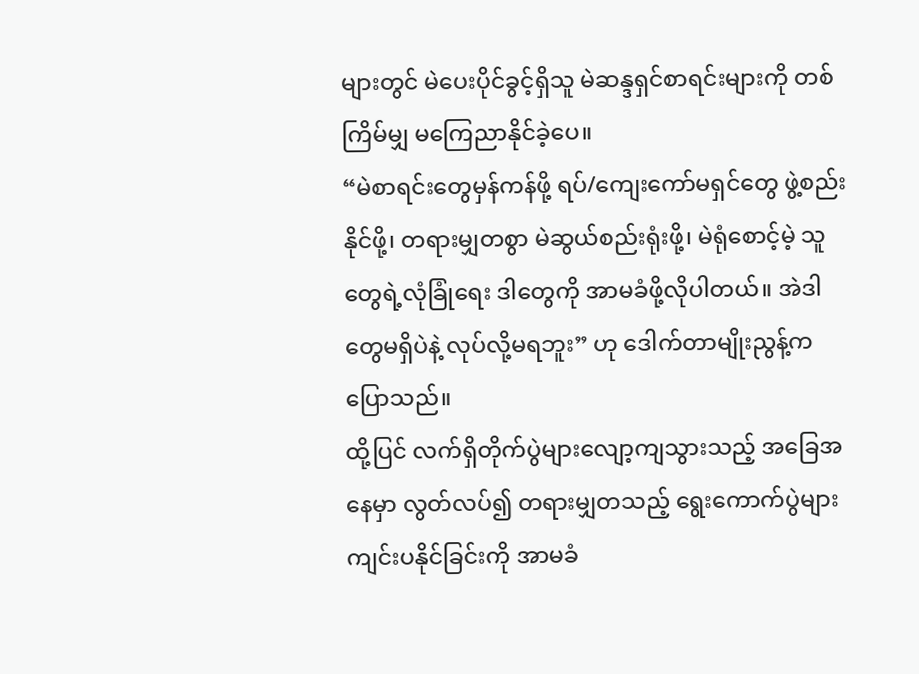များတွင် မဲပေးပိုင်ခွင့်ရှိသူ မဲဆန္ဒရှင်စာရင်းများကို တစ်ကြိမ်မျှ မကြေညာနိုင်ခဲ့ပေ။
“မဲစာရင်းတွေမှန်ကန်ဖို့ ရပ်/ကျေးကော်မရှင်တွေ ဖွဲ့စည်းနိုင်ဖို့၊ တရားမျှတစွာ မဲဆွယ်စည်းရုံးဖို့၊ မဲရုံစောင့်မဲ့ သူတွေရဲ့လုံခြုံရေး ဒါတွေကို အာမခံဖို့လိုပါတယ်။ အဲဒါတွေမရှိပဲနဲ့ လုပ်လို့မရဘူး” ဟု ဒေါက်တာမျိုးညွန့်ကပြောသည်။
ထို့ပြင် လက်ရှိတိုက်ပွဲများလျော့ကျသွားသည့် အခြေအနေမှာ လွတ်လပ်၍ တရားမျှတသည့် ရွေးကောက်ပွဲများ ကျင်းပနိုင်ခြင်းကို အာမခံ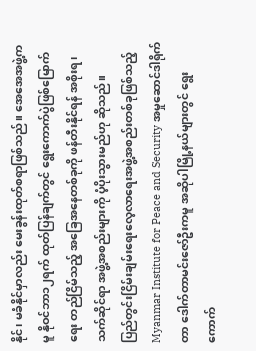နိုင်၊ မခံနိုင်မှာလည်း မေးခွန်းထုတ်စရာဖြစ်သည်။ အေအေအဖွဲ့ကမူ နိုဝင်ဘာ၁၂ရက် ထုတ်ပြန်ချက်တွင် ရွေးကောက်ပွဲဖြစ်မြောက်ရေး တည်ငြိမ်သည့် အခြေအနေတစ်ခုကို ဖန်တီးနိုင်ရန် အစိုးရ၊ သက်ဆိုင်ရာ အဖွဲ့အစည်းများကို ပံ့ပိုးသွားမည်ဟု ဆိုသည်။
ပြည်တွင်းငြိမ်းချမ်းရေးလေ့လာရေးအဖွဲ့အစည်းတစ်ခုဖြစ်သည့် Myanmar Institute for Peace and Security အမှုဆောင်ဒါရိုက်တာ ဒေါက်တာမင်းဇော်ဦးကမူ အဆိုပါမြို့နယ်များတွင် ရွေးကောက်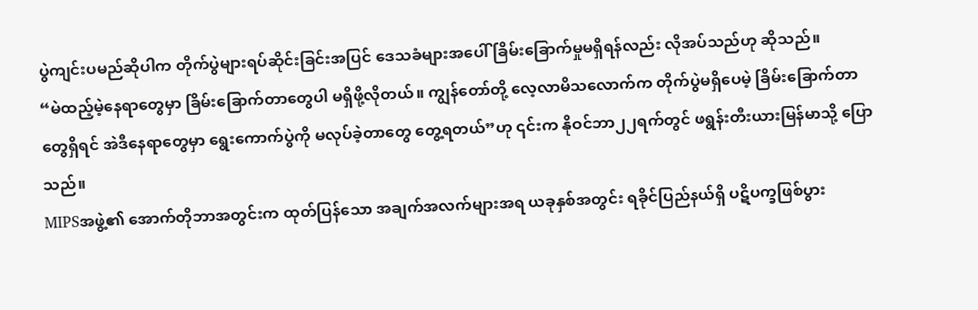ပွဲကျင်းပမည်ဆိုပါက တိုက်ပွဲများရပ်ဆိုင်းခြင်းအပြင် ဒေသခံများအပေါ် ခြိမ်းခြောက်မှုမရှိရန်လည်း လိုအပ်သည်ဟု ဆိုသည်။
“မဲထည့်မဲ့နေရာတွေမှာ ခြိမ်းခြောက်တာတွေပါ မရှိဖို့လိုတယ်။ ကျွန်တော်တို့ လေ့လာမိသလောက်က တိုက်ပွဲမရှိပေမဲ့ ခြိမ်းခြောက်တာတွေရှိရင် အဲဒီနေရာတွေမှာ ရွေးကောက်ပွဲကို မလုပ်ခဲ့တာတွေ တွေ့ရတယ်”ဟု ၎င်းက နိုဝင်ဘာ၂၂ရက်တွင် ဖရွန်းတီးယားမြန်မာသို့ ပြောသည်။
MIPSအဖွဲ့၏ အောက်တိုဘာအတွင်းက ထုတ်ပြန်သော အချက်အလက်များအရ ယခုနှစ်အတွင်း ရခိုင်ပြည်နယ်ရှိ ပဋိပက္ခဖြစ်ပွား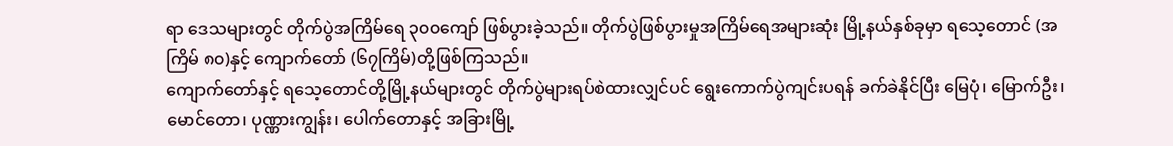ရာ ဒေသများတွင် တိုက်ပွဲအကြိမ်ရေ ၃၀၀ကျော် ဖြစ်ပွားခဲ့သည်။ တိုက်ပွဲဖြစ်ပွားမှုအကြိမ်ရေအများဆုံး မြို့နယ်နှစ်ခုမှာ ရသေ့တောင် (အကြိမ် ၈၀)နှင့် ကျောက်တော် (၆၇ကြိမ်)တို့ဖြစ်ကြသည်။
ကျောက်တော်နှင့် ရသေ့တောင်တို့မြို့နယ်များတွင် တိုက်ပွဲများရပ်စဲထားလျှင်ပင် ရွေးကောက်ပွဲကျင်းပရန် ခက်ခဲနိုင်ပြီး မြေပုံ၊ မြောက်ဦး၊ မောင်တော၊ ပုဏ္ဏားကျွန်း၊ ပေါက်တောနှင့် အခြားမြို့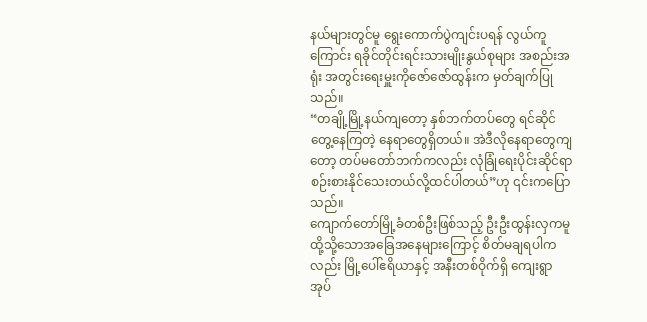နယ်များတွင်မူ ရွေးကောက်ပွဲကျင်းပရန် လွယ်ကူကြောင်း ရခိုင်တိုင်းရင်းသားမျိုးနွယ်စုများ အစည်းအရုံး အတွင်းရေးမှူးကိုဇော်ဇော်ထွန်းက မှတ်ချက်ပြုသည်။
“တချို့မြို့နယ်ကျတော့ နှစ်ဘက်တပ်တွေ ရင်ဆိုင်တွေ့နေကြတဲ့ နေရာတွေရှိတယ်။ အဲဒီလိုနေရာတွေကျတော့ တပ်မတော်ဘက်ကလည်း လုံခြုံရေးပိုင်းဆိုင်ရာ စဉ်းစားနိုင်သေးတယ်လို့ထင်ပါတယ်”ဟု ၎င်းကပြောသည်။
ကျောက်တော်မြို့ခံတစ်ဦးဖြစ်သည့် ဦးဦးထွန်းလှကမူ ထို့သို့သောအခြေအနေများကြောင့် စိတ်မချရပါကလည်း မြို့ပေါ်ဧရိယာနှင့် အနီးတစ်ဝိုက်ရှိ ကျေးရွာအုပ်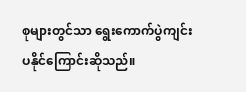စုများတွင်သာ ရွေးကောက်ပွဲကျင်းပနိုင်ကြောင်းဆိုသည်။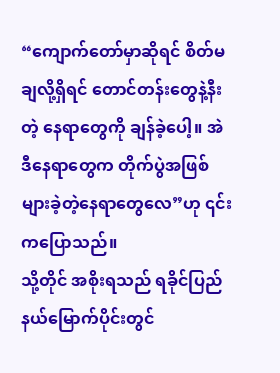“ကျောက်တော်မှာဆိုရင် စိတ်မချလို့ရှိရင် တောင်တန်းတွေနဲ့နီးတဲ့ နေရာတွေကို ချန်ခဲ့ပေါ့။ အဲဒီနေရာတွေက တိုက်ပွဲအဖြစ်များခဲ့တဲ့နေရာတွေလေ”ဟု ၎င်းကပြောသည်။
သို့တိုင် အစိုးရသည် ရခိုင်ပြည်နယ်မြောက်ပိုင်းတွင်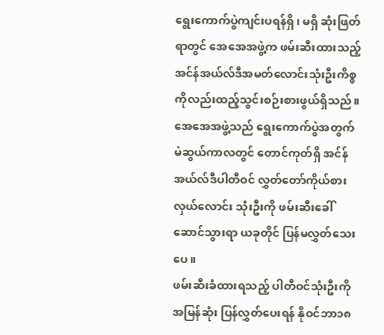ရွေးကောက်ပွဲကျင်းပရန်ရှိ၊ မရှိ ဆုံးဖြတ်ရာတွင် အေအေအဖွဲ့က ဖမ်းဆီးထားသည့် အင်န်အယ်လ်ဒီအမတ်လောင်းသုံးဦးကိစ္စ ကိုလည်းထည့်သွင်းစဉ်းစားဖွယ်ရှိသည်။ အေအေအဖွဲ့သည် ရွေးကောက်ပွဲအတွက် မဲဆွယ်ကာလတွင် တောင်ကုတ်ရှိ အင်န်အယ်လ်ဒီပါတီဝင် လွှတ်တော်ကိုယ်စားလှယ်လောင်း သုံးဦးကို ဖမ်းဆီးခေါ်ဆောင်သွားရာ ယခုတိုင် ပြန်မလွှတ်သေးပေ။
ဖမ်းဆီးခံထားရသည့် ပါတီဝင်သုံးဦးကို အမြန်ဆုံး ပြန်လွှတ်ပေးရန် နိုဝင်ဘာ၁၈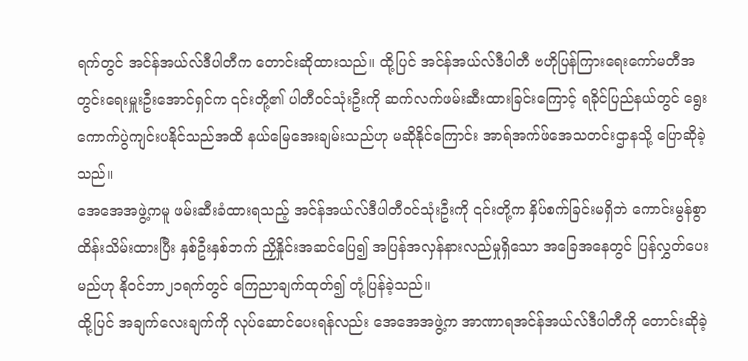ရက်တွင် အင်န်အယ်လ်ဒီပါတီက တောင်းဆိုထားသည်။ ထို့ပြင် အင်န်အယ်လ်ဒီပါတီ ဗဟိုပြန်ကြားရေးကော်မတီအတွင်းရေးမှူးဦးအောင်ရှင်က ၎င်းတို့၏ ပါတီဝင်သုံးဦးကို ဆက်လက်ဖမ်းဆီးထားခြင်းကြောင့် ရခိုင်ပြည်နယ်တွင် ရွေးကောက်ပွဲကျင်းပနိုင်သည်အထိ နယ်မြေအေးချမ်းသည်ဟု မဆိုနိုင်ကြောင်း အာရ်အက်ဖ်အေသတင်းဌာနသို့ ပြောဆိုခဲ့သည်။
အေအေအဖွဲ့ကမူ ဖမ်းဆီးခံထားရသည့် အင်န်အယ်လ်ဒီပါတီဝင်သုံးဦးကို ၎င်းတို့က နှိပ်စက်ခြင်းမရှိဘဲ ကောင်းမွန်စွာ ထိန်းသိမ်းထားပြီး နှစ်ဦးနှစ်ဘက် ညှိနှိုင်းအဆင်ပြေ၍ အပြန်အလှန်နားလည်မှုရှိသော အခြေအနေတွင် ပြန်လွှတ်ပေးမည်ဟု နိုဝင်ဘာ၂၁ရက်တွင် ကြေညာချက်ထုတ်၍ တုံ့ပြန်ခဲ့သည်။
ထို့ပြင် အချက်လေးချက်ကို လုပ်ဆောင်ပေးရန်လည်း အေအေအဖွဲ့က အာဏာရအင်န်အယ်လ်ဒီပါတီကို တောင်းဆိုခဲ့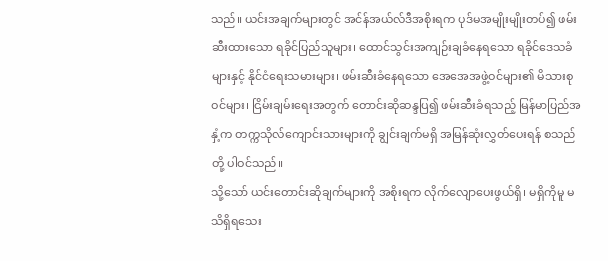သည်။ ယင်းအချက်များတွင် အင်န်အယ်လ်ဒီအစိုးရက ပုဒ်မအမျိုးမျိုးတပ်၍ ဖမ်းဆီးထားသော ရခိုင်ပြည်သူများ၊ ထောင်သွင်းအကျဉ်းချခံနေရသော ရခိုင်ဒေသခံများနှင့် နိုင်ငံရေးသမားများ၊ ဖမ်းဆီးခံနေရသော အေအေအဖွဲ့ဝင်များ၏ မိသားစုဝင်များ၊ ငြိမ်းချမ်းရေးအတွက် တောင်းဆိုဆန္ဒပြ၍ ဖမ်းဆီးခံရသည့် မြန်မာပြည်အနှံ့က တက္ကသိုလ်ကျောင်းသားများကို ချွင်းချက်မရှိ အမြန်ဆုံးလွှတ်ပေးရန် စသည်တို့ ပါဝင်သည်။
သို့သော် ယင်းတောင်းဆိုချက်များကို အစိုးရက လိုက်လျောပေးဖွယ်ရှိ၊ မရှိကိုမူ မသိရှိရသေး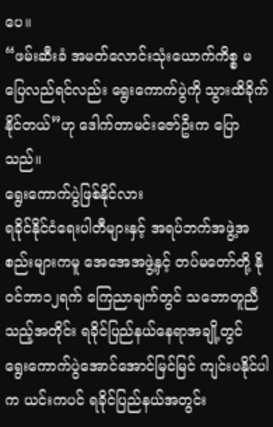ပေ။
“ဖမ်းဆီးခံ အမတ်လောင်းသုံးယောက်ကိစ္စ မပြေလည်ရင်လည်း ရွေးကောက်ပွဲကို သွားထိခိုက်နိုင်တယ်”ဟု ဒေါက်တာမင်းဇော်ဦးက ပြောသည်။
ရွေးကောက်ပွဲဖြစ်နိုင်လား
ရခိုင်နိုင်ငံရေးပါတီများနှင့် အရပ်ဘက်အဖွဲ့အစည်းများကမူ အေအေအဖွဲ့နှင့် တပ်မတော်တို့ နိုဝင်ဘာ၁၂ရက် ကြေညာချက်တွင် သဘောတူညီသည့်အတိုင်း ရခိုင်ပြည်နယ်နေရာအချို့တွင် ရွေးကောက်ပွဲအောင်အောင်မြင်မြင် ကျင်းပနိုင်ပါက ယင်းကပင် ရခိုင်ပြည်နယ်အတွင်း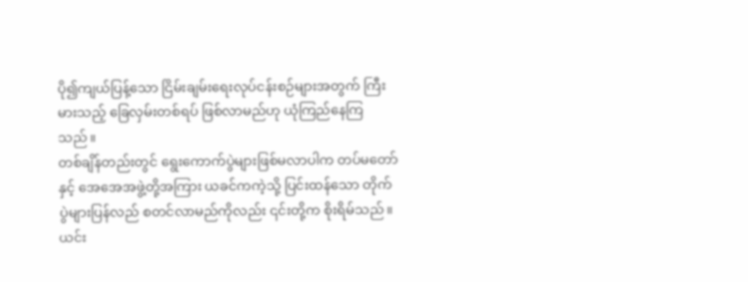ပို၍ကျယ်ပြန့်သော ငြိမ်းချမ်းရေးလုပ်ငန်းစဉ်များအတွက် ကြီးမားသည့် ခြေလှမ်းတစ်ရပ် ဖြစ်လာမည်ဟု ယုံကြည်နေကြသည်။
တစ်ချိန်တည်းတွင် ရွေးကောက်ပွဲများဖြစ်မလာပါက တပ်မတော်နှင့် အေအေအဖွဲ့တို့အကြား ယခင်ကကဲ့သို့ ပြင်းထန်သော တိုက်ပွဲများပြန်လည် စတင်လာမည်ကိုလည်း ၎င်းတို့က စိုးရိမ်သည်။
ယင်း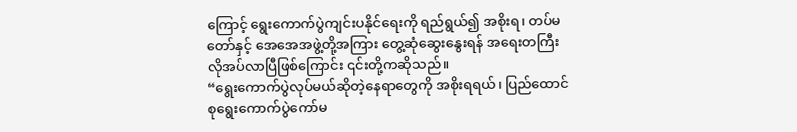ကြောင့် ရွေးကောက်ပွဲကျင်းပနိုင်ရေးကို ရည်ရွယ်၍ အစိုးရ၊ တပ်မတော်နှင့် အေအေအဖွဲ့တို့အကြား တွေ့ဆုံဆွေးနွေးရန် အရေးတကြီး လိုအပ်လာပြီဖြစ်ကြောင်း ၎င်းတို့ကဆိုသည်။
“ရွေးကောက်ပွဲလုပ်မယ်ဆိုတဲ့နေရာတွေကို အစိုးရရယ်၊ ပြည်ထောင်စုရွေးကောက်ပွဲကော်မ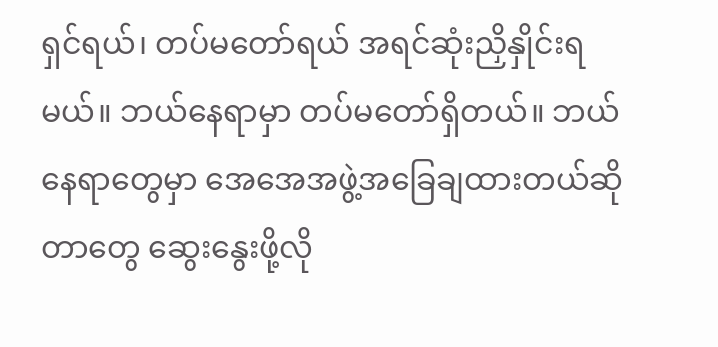ရှင်ရယ်၊ တပ်မတော်ရယ် အရင်ဆုံးညှိနှိုင်းရမယ်။ ဘယ်နေရာမှာ တပ်မတော်ရှိတယ်။ ဘယ်နေရာတွေမှာ အေအေအဖွဲ့အခြေချထားတယ်ဆိုတာတွေ ဆွေးနွေးဖို့လို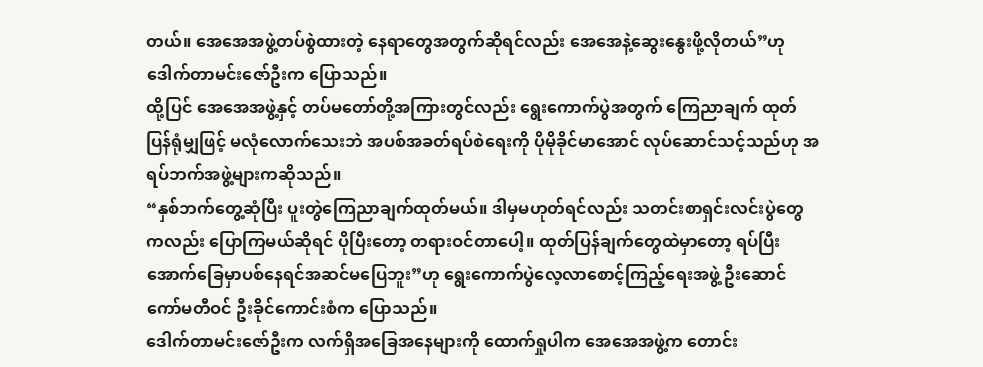တယ်။ အေအေအဖွဲ့တပ်စွဲထားတဲ့ နေရာတွေအတွက်ဆိုရင်လည်း အေအေနဲ့ဆွေးနွေးဖို့လိုတယ်”ဟု ဒေါက်တာမင်းဇော်ဦးက ပြောသည်။
ထို့ပြင် အေအေအဖွဲ့နှင့် တပ်မတော်တို့အကြားတွင်လည်း ရွေးကောက်ပွဲအတွက် ကြေညာချက် ထုတ်ပြန်ရုံမျှဖြင့် မလုံလောက်သေးဘဲ အပစ်အခတ်ရပ်စဲရေးကို ပိုမိုခိုင်မာအောင် လုပ်ဆောင်သင့်သည်ဟု အရပ်ဘက်အဖွဲ့များကဆိုသည်။
“နှစ်ဘက်တွေ့ဆုံပြီး ပူးတွဲကြေညာချက်ထုတ်မယ်။ ဒါမှမဟုတ်ရင်လည်း သတင်းစာရှင်းလင်းပွဲတွေကလည်း ပြောကြမယ်ဆိုရင် ပိုပြီးတော့ တရားဝင်တာပေါ့။ ထုတ်ပြန်ချက်တွေထဲမှာတော့ ရပ်ပြီး အောက်ခြေမှာပစ်နေရင်အဆင်မပြေဘူး”ဟု ရွေးကောက်ပွဲလေ့လာစောင့်ကြည့်ရေးအဖွဲ့ ဦးဆောင်ကော်မတီဝင် ဦးခိုင်ကောင်းစံက ပြောသည်။
ဒေါက်တာမင်းဇော်ဦးက လက်ရှိအခြေအနေများကို ထောက်ရှုပါက အေအေအဖွဲ့က တောင်း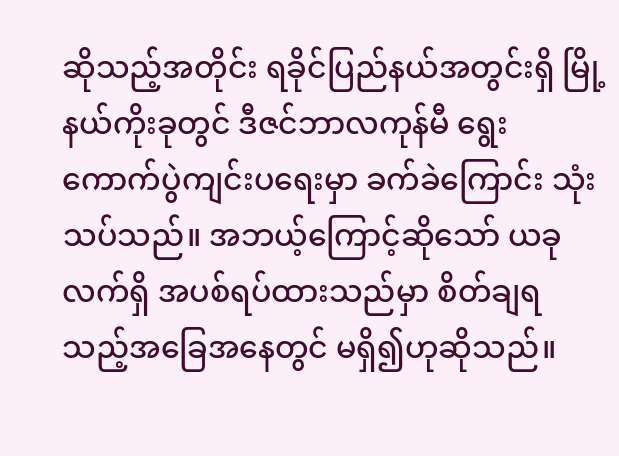ဆိုသည့်အတိုင်း ရခိုင်ပြည်နယ်အတွင်းရှိ မြို့နယ်ကိုးခုတွင် ဒီဇင်ဘာလကုန်မီ ရွေးကောက်ပွဲကျင်းပရေးမှာ ခက်ခဲကြောင်း သုံးသပ်သည်။ အဘယ့်ကြောင့်ဆိုသော် ယခုလက်ရှိ အပစ်ရပ်ထားသည်မှာ စိတ်ချရသည့်အခြေအနေတွင် မရှိ၍ဟုဆိုသည်။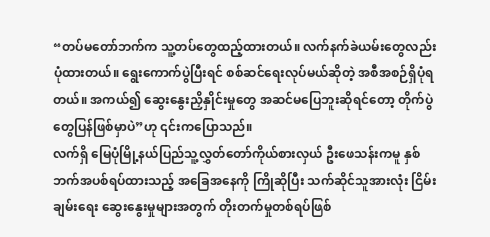“တပ်မတော်ဘက်က သူ့တပ်တွေထည့်ထားတယ်။ လက်နက်ခဲယမ်းတွေလည်း ပုံထားတယ်။ ရွေးကောက်ပွဲပြီးရင် စစ်ဆင်ရေးလုပ်မယ်ဆိုတဲ့ အစီအစဉ်ရှိပုံရတယ်။ အကယ်၍ ဆွေးနွေးညှိနှိုင်းမှုတွေ အဆင်မပြေဘူးဆိုရင်တော့ တိုက်ပွဲတွေပြန်ဖြစ်မှာပဲ”ဟု ၎င်းကပြောသည်။
လက်ရှိ မြေပုံမြို့နယ်ပြည်သူ့လွှတ်တော်ကိုယ်စားလှယ် ဦးဖေသန်းကမူ နှစ်ဘက်အပစ်ရပ်ထားသည့် အခြေအနေကို ကြိုဆိုပြီး သက်ဆိုင်သူအားလုံး ငြိမ်းချမ်းရေး ဆွေးနွေးမှုများအတွက် တိုးတက်မှုတစ်ရပ်ဖြစ်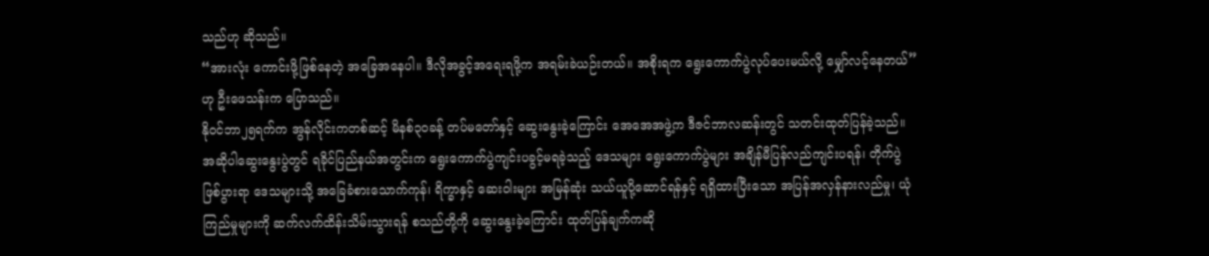သည်ဟု ဆိုသည်။
“အားလုံး ကောင်းဖို့ဖြစ်နေတဲ့ အခြေအနေပါ။ ဒီလိုအခွင့်အရေးရဖို့က အရမ်းခဲယဉ်းတယ်။ အစိုးရက ရွေးကောက်ပွဲလုပ်ပေးမယ်လို့ မျှော်လင့်နေတယ်”ဟု ဦးဖေသန်းက ပြောသည်။
နိုဝင်ဘာ၂၅ရက်က အွန်လိုင်းကတစ်ဆင့် မိနစ်၃၀ခန့် တပ်မတော်နှင့် ဆွေးနွေးခဲ့ကြောင်း အေအေအဖွဲ့က ဒီဇင်ဘာလဆန်းတွင် သတင်းထုတ်ပြန်ခဲ့သည်။ အဆိုပါဆွေးနွေးပွဲတွင် ရခိုင်ပြည်နယ်အတွင်းက ရွေးကောက်ပွဲကျင်းပခွင့်မရခဲ့သည့် ဒေသများ ရွေးကောက်ပွဲများ အချိန်မီပြန်လည်ကျင်းပရန်၊ တိုက်ပွဲဖြစ်ပွားရာ ဒေသများသို့ အခြေခံစားသောက်ကုန်၊ ရိက္ခာနှင့် ဆေးဝါးများ အမြန်ဆုံး သယ်ယူပို့ဆောင်ရန်နှင့် ရရှိထားပြီးသော အပြန်အလှန်နားလည်မှု၊ ယုံကြည်မှုများကို ဆက်လက်ထိန်းသိမ်းသွားရန် စသည်တို့ကို ဆွေးနွေးခဲ့ကြောင်း ထုတ်ပြန်ချက်ကဆို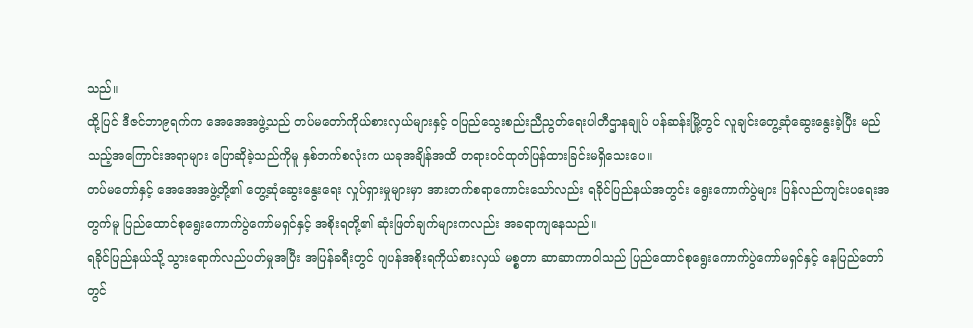သည်။
ထို့ပြင် ဒီဇင်ဘာ၉ရက်က အေအေအဖွဲ့သည် တပ်မတော်ကိုယ်စားလှယ်များနှင့် ဝပြည်သွေးစည်းညီညွတ်ရေးပါတီဌာနချုပ် ပန်ဆန်းမြို့တွင် လူချင်းတွေ့ဆုံဆွေးနွေးခဲ့ပြီး မည်သည့်အကြောင်းအရာများ ပြောဆိုခဲ့သည်ကိုမူ နှစ်ဘက်စလုံးက ယခုအချိန်အထိ တရားဝင်ထုတ်ပြန်ထားခြင်းမရှိသေးပေ။
တပ်မတော်နှင့် အေအေအဖွဲ့တို့၏ တွေ့ဆုံဆွေးနွေးရေး လှုပ်ရှားမှုများမှာ အားတက်စရာကောင်းသော်လည်း ရခိုင်ပြည်နယ်အတွင်း ရွေးကောက်ပွဲများ ပြန်လည်ကျင်းပရေးအတွက်မူ ပြည်ထောင်စုရွေးကောက်ပွဲကော်မရှင်နှင့် အစိုးရတို့၏ ဆုံးဖြတ်ချက်များကလည်း အခရာကျနေသည်။
ရခိုင်ပြည်နယ်သို့ သွားရောက်လည်ပတ်မှုအပြီး အပြန်ခရီးတွင် ဂျပန်အစိုးရကိုယ်စားလှယ် မစ္စတာ ဆာဆာကာဝါသည် ပြည်ထောင်စုရွေးကောက်ပွဲကော်မရှင်နှင့် နေပြည်တော်တွင်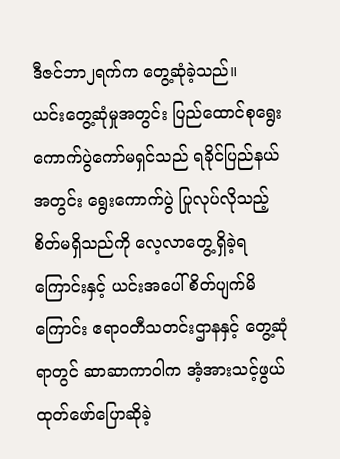ဒီဇင်ဘာ၂ရက်က တွေ့ဆုံခဲ့သည်။
ယင်းတွေ့ဆုံမှုအတွင်း ပြည်ထောင်စုရွေးကောက်ပွဲကော်မရှင်သည် ရခိုင်ပြည်နယ်အတွင်း ရွေးကောက်ပွဲ ပြုလုပ်လိုသည့် စိတ်မရှိသည်ကို လေ့လာတွေ့ရှိခဲ့ရကြောင်းနှင့် ယင်းအပေါ် စိတ်ပျက်မိကြောင်း ဧရာဝတီသတင်းဌာနနှင့် တွေ့ဆုံရာတွင် ဆာဆာကာဝါက အံ့အားသင့်ဖွယ် ထုတ်ဖော်ပြောဆိုခဲ့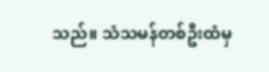သည်။ သံသမန်တစ်ဦးထံမှ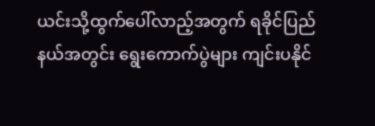ယင်းသို့ထွက်ပေါ်လာည့်အတွက် ရခိုင်ပြည်နယ်အတွင်း ရွေးကောက်ပွဲများ ကျင်းပနိုင်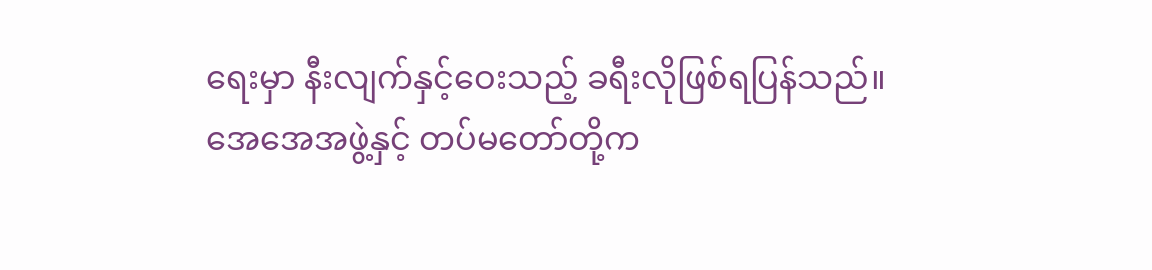ရေးမှာ နီးလျက်နှင့်ဝေးသည့် ခရီးလိုဖြစ်ရပြန်သည်။
အေအေအဖွဲ့နှင့် တပ်မတော်တို့က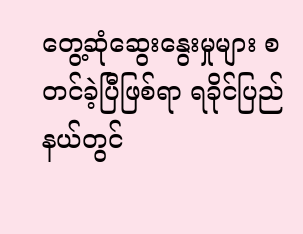တွေ့ဆုံဆွေးနွေးမှုများ စတင်ခဲ့ပြီဖြစ်ရာ ရခိုင်ပြည်နယ်တွင်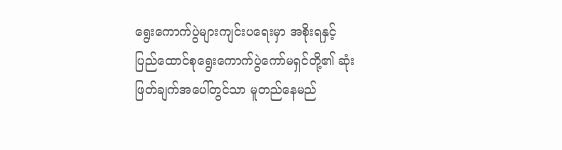ရွေးကောက်ပွဲများကျင်းပရေးမှာ အစိုးရနှင့် ပြည်ထောင်စုရွေးကောက်ပွဲကော်မရှင်တို့၏ ဆုံးဖြတ်ချက်အပေါ်တွင်သာ မူတည်နေမည်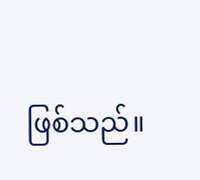ဖြစ်သည်။